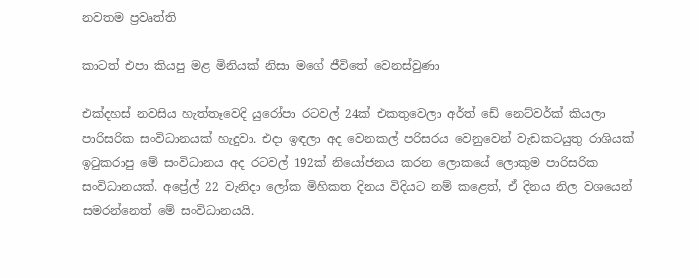නවතම ප්‍රවෘත්ති

කාටත් එපා කියපු මළ මිනියක් නිසා මගේ ජීවිතේ වෙනස්වුණා

එක්දහස් නවසිය හැත්තෑවෙදි යුරෝපා රටවල් 24ක් එකතුවෙලා අර්ත් ඩේ නෙට්වර්ක් කියලා පාරිසරික සංවිධානයක් හැදුවා. එදා ඉඳලා අද වෙනකල් පරිසරය වෙනුවෙන් වැඩකටයුතු රාශියක් ඉටුකරාපු මේ සංවිධානය අද රටවල් 192ක් නියෝජනය කරන ලොකයේ ලොකුම පාරිසරික සංවිධානයක්. අප්‍රේල් 22 වැනිදා ලෝක මිහිකත දිනය විදියට නම් කළෙත්, ඒ දිනය නිල වශයෙන් සමරන්නෙත් මේ සංවිධානයයි.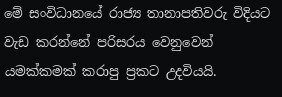මේ සංවිධානයේ රාජ්‍ය තානාපතිවරු විදියට වැඩ කරන්නේ පරිසරය වෙනුවෙන් යමක්කමක් කරාපු ප්‍රකට උදවියයි.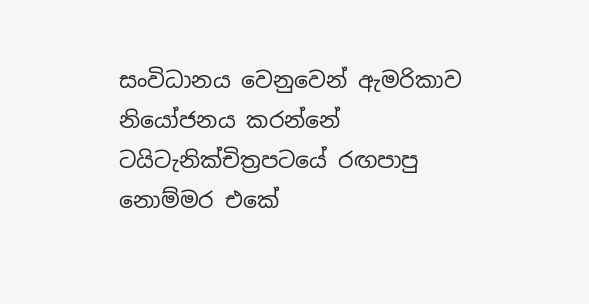සංවිධානය වෙනුවෙන් ඇමරිකාව නියෝජනය කරන්නේ ටයිටැනික්චිත්‍රපටයේ රඟපාපු   නොම්මර එකේ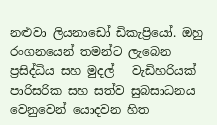නළුවා ලියනාඩෝ ඩිකැප්‍රියෝ. ඔහු රංගනයෙන් තමන්ට ලැබෙන ප්‍රසිද්ධිය සහ මුදල්   වැඩිහරියක් පාරිසරික සහ සත්ව සුබසාධනය වෙනුවෙන් යොදවන හිත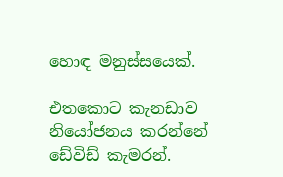හොඳ මනුස්සයෙක්.

එතකොට කැනඩාව නියෝජනය කරන්නේ ඩේවිඩ් කැමරන්.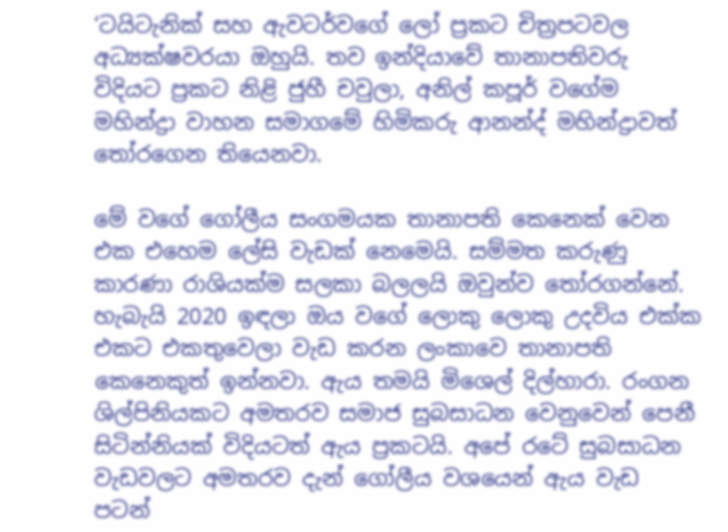‘ටයිටැනික් සහ ඇවටර්වගේ ලෝ ප්‍රකට චිත්‍රපටවල අධ්‍යක්ෂවරයා ඔහුයි. තව ඉන්දියාවේ තානාපතිවරු විදියට ප්‍රකට නිළි ජුහී චවුලා, අනිල් කපූර් වගේම මහින්ද්‍රා වාහන සමාගමේ හිමිකරු ආනන්ද් මහින්ද්‍රාවත් තෝරගෙන තියෙනවා.

මේ වගේ ගෝලීය සංගමයක තානාපති කෙනෙක් වෙන එක එහෙම ලේසි වැඩක් නෙමෙයි. සම්මත කරුණු කාරණා රාශියක්ම සලකා බලලයි ඔවුන්ව තෝරගන්නේ. හැබැයි 2020 ඉඳලා ඔය වගේ ලොකු ලොකු උදවිය එක්ක එකට එකතුවෙලා වැඩ කරන ලංකාවෙ තානාපති කෙනෙකුත් ඉන්නවා. ඇය තමයි මිශෙල් දිල්හාරා. රංගන ශිල්පිනියකට අමතරව සමාජ සුබසාධන වෙනුවෙන් පෙනී සිටින්නියක් විදියටත් ඇය ප්‍රකටයි. අපේ රටේ සුබසාධන වැඩවලට අමතරව දැන් ගෝලීය වශයෙන් ඇය වැඩ පටන්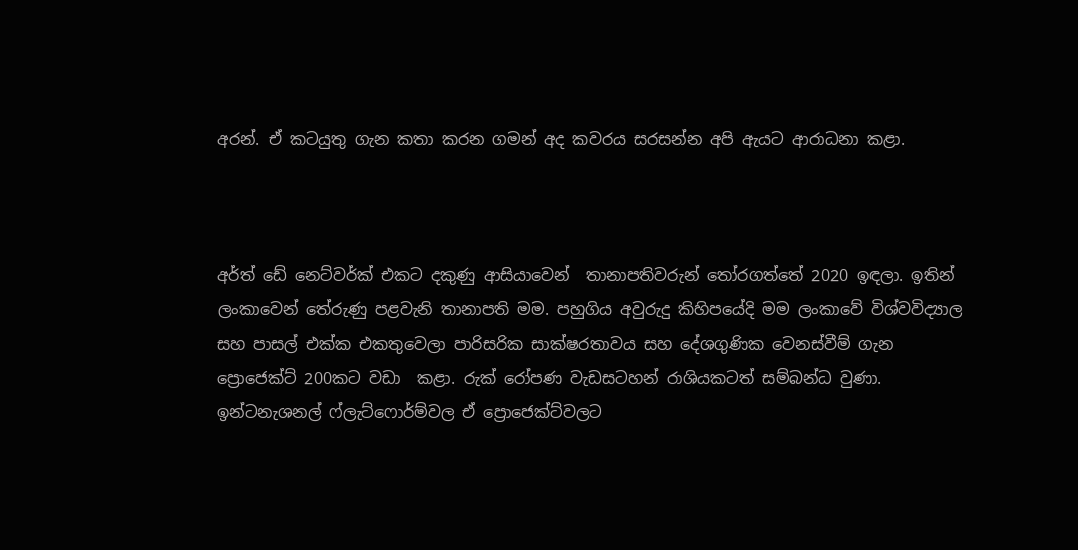අරන්. ඒ කටයුතු ගැන කතා කරන ගමන් අද කවරය සරසන්න අපි ඇයට ආරාධනා කළා.



අර්ත් ඩේ නෙට්වර්ක් එකට දකුණු ආසියාවෙන්  තානාපතිවරුන් තෝරගත්තේ 2020 ඉඳලා. ඉතින් ලංකාවෙන් තේරුණු පළවැනි තානාපති මම. පහුගිය අවුරුදු කිහිපයේදි මම ලංකාවේ විශ්වවිද්‍යාල සහ පාසල් එක්ක එකතුවෙලා පාරිසරික සාක්ෂරතාවය සහ දේශගුණික වෙනස්වීම් ගැන ප්‍රොජෙක්ට් 200කට වඩා  කළා. රුක් රෝපණ වැඩසටහන් රාශියකටත් සම්බන්ධ වුණා. ඉන්ටනැශනල් ෆ්ලැට්ෆොර්ම්වල ඒ ප්‍රොජෙක්ට්වලට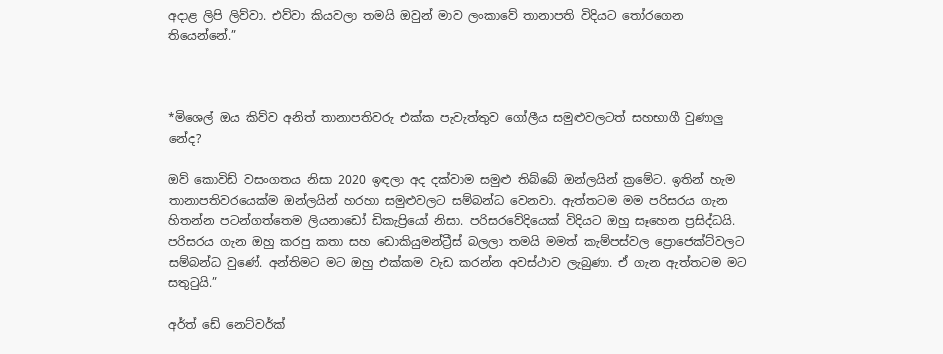අදාළ ලිපි ලිව්වා. එව්වා කියවලා තමයි ඔවුන් මාව ලංකාවේ තානාපති විදියට තෝරගෙන තියෙන්නේ.”



*මිශෙල් ඔය කිව්ව අනිත් තානාපතිවරු එක්ක පැවැත්තුව ගෝලීය සමුළුවලටත් සහභාගී වුණාලු නේද?

ඔව් කොවිඩ් වසංගතය නිසා 2020 ඉඳලා අද දක්වාම සමුළු තිබ්බේ ඔන්ලයින් ක්‍රමේට. ඉතින් හැම තානාපතිවරයෙක්ම ඔන්ලයින් හරහා සමුළුවලට සම්බන්ධ වෙනවා. ඇත්තටම මම පරිසරය ගැන හිතන්න පටන්ගත්තෙම ලියනාඩෝ ඩිකැප්‍රියෝ නිසා. පරිසරවේදියෙක් විදියට ඔහු සෑහෙන ප්‍රසිද්ධයි. පරිසරය ගැන ඔහු කරපු කතා සහ ඩොකියුමන්ට්‍රීස් බලලා තමයි මමත් කැම්පස්වල ප්‍රොජෙක්ට්වලට සම්බන්ධ වුණේ. අන්තිමට මට ඔහු එක්කම වැඩ කරන්න අවස්ථාව ලැබුණා. ඒ ගැන ඇත්තටම මට සතුටුයි.”

අර්ත් ඩේ නෙට්වර්ක්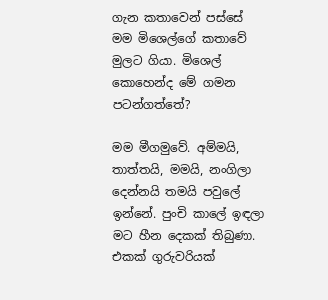ගැන කතාවෙන් පස්සේ මම මිශෙල්ගේ කතාවේ මුලට ගියා. මිශෙල් කොහෙන්ද මේ ගමන පටන්ගත්තේ?

මම මීගමුවේ. අම්මයි, තාත්තයි, මමයි, නංගිලා දෙන්නයි තමයි පවුලේ ඉන්නේ. පුංචි කාලේ ඉඳලා මට හීන දෙකක් තිබුණා. එකක් ගුරුවරියක්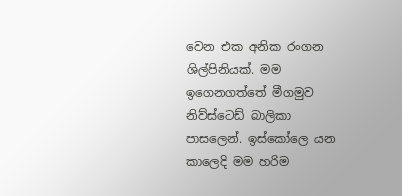වෙන එක අනික රංගන ශිල්පිනියක්. මම ඉගෙනගත්තේ මීගමුව නිව්ස්ටෙඩ් බාලිකා පාසලෙන්. ඉස්කෝලෙ යන කාලෙදි මම හරිම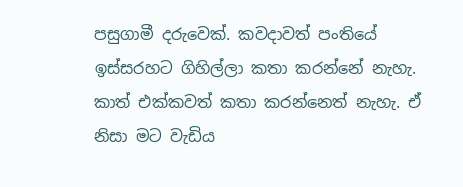පසුගාමී දරුවෙක්. කවදාවත් පංතියේ ඉස්සරහට ගිහිල්ලා කතා කරන්නේ නැහැ. කාත් එක්කවත් කතා කරන්නෙත් නැහැ. ඒ නිසා මට වැඩිය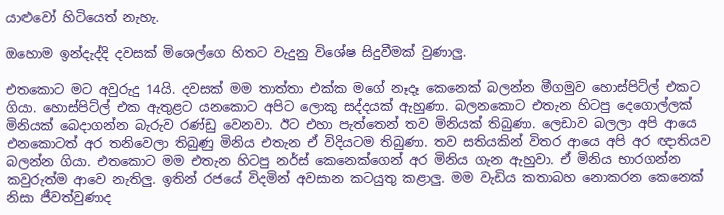යාළුවෝ හිටියෙත් නැහැ.

ඔහොම ඉන්දැද්දි දවසක් මිශෙල්ගෙ හිතට වැදුනු විශේෂ සිදුවීමක් වුණාලු.

එතකොට මට අවුරුදු 14යි. දවසක් මම තාත්තා එක්ක මගේ නෑදෑ කෙනෙක් බලන්න මීගමුව හොස්පිට්ල් එකට ගියා. හොස්පිට්ල් එක ඇතුළට යනකොට අපිට ලොකු සද්දයක් ඇහුණා. බලනකොට එතැන හිටපු දෙගොල්ලක් මිනියක් බෙදාගන්න බැරුව රණ්ඩු වෙනවා. ඊට එහා පැත්තෙන් තව මිනියක් තිබුණා. ලෙඩාව බලලා අපි ආයෙ එනකොටත් අර තනිවෙලා තිබුණු මිනිය එතැන ඒ විදියටම තිබුණා. තව සතියකින් විතර ආයෙ අපි අර ඥාතියව බලන්න ගියා. එතකොට මම එතැන හිටපු නර්ස් කෙනෙක්ගෙන් අර මිනිය ගැන ඇහුවා. ඒ මිනිය භාරගන්න කවුරුත්ම ආවෙ නැතිලු. ඉතින් රජයේ විදමින් අවසාන කටයුතු කළාලු. මම වැඩිය කතාබහ නොකරන කෙනෙක් නිසා ජීවත්වුණාද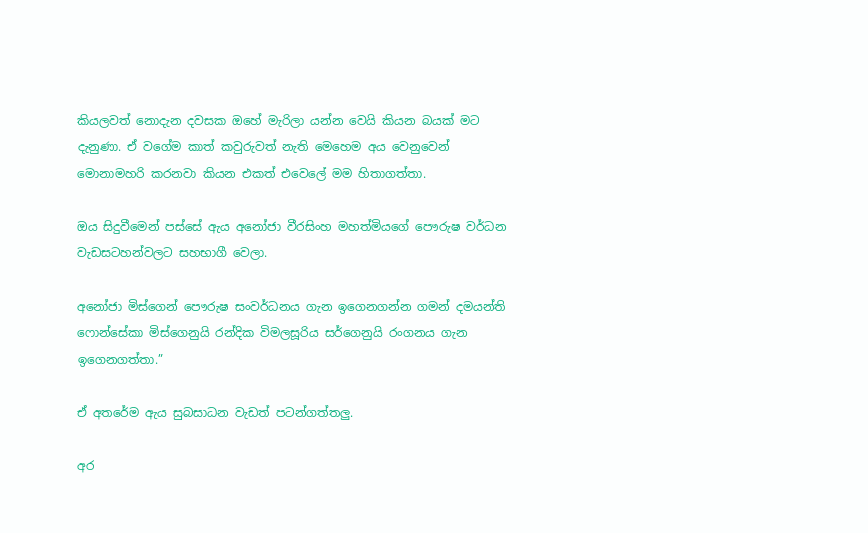කියලවත් නොදැන දවසක ඔහේ මැරිලා යන්න වෙයි කියන බයක් මට දැනුණා. ඒ වගේම කාත් කවුරුවත් නැති මෙහෙම අය වෙනුවෙන් මොනාමහරි කරනවා කියන එකත් එවෙලේ මම හිතාගත්තා.

ඔය සිදුවීමෙන් පස්සේ ඇය අනෝජා වීරසිංහ මහත්මියගේ පෞරුෂ වර්ධන වැඩසටහන්වලට සහභාගී වෙලා.

අනෝජා මිස්ගෙන් පෞරුෂ සංවර්ධනය ගැන ඉගෙනගන්න ගමන් දමයන්ති ෆොන්සේකා මිස්ගෙනුයි රන්දික විමලසූරිය සර්ගෙනුයි රංගනය ගැන ඉගෙනගත්තා.”

ඒ අතරේම ඇය සුබසාධන වැඩත් පටන්ගත්තලු.

අර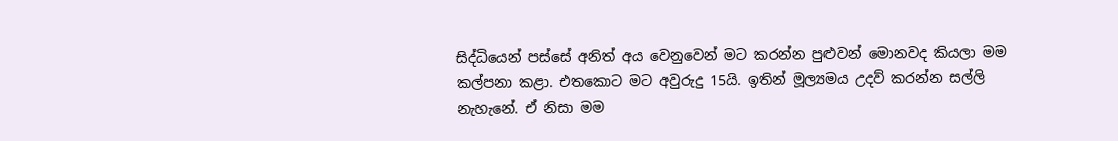සිද්ධියෙන් පස්සේ අනිත් අය වෙනුවෙන් මට කරන්න පුළුවන් මොනවද කියලා මම කල්පනා කළා. එතකොට මට අවුරුදු 15යි. ඉතින් මූල්‍යමය උදව් කරන්න සල්ලි නැහැනේ. ඒ නිසා මම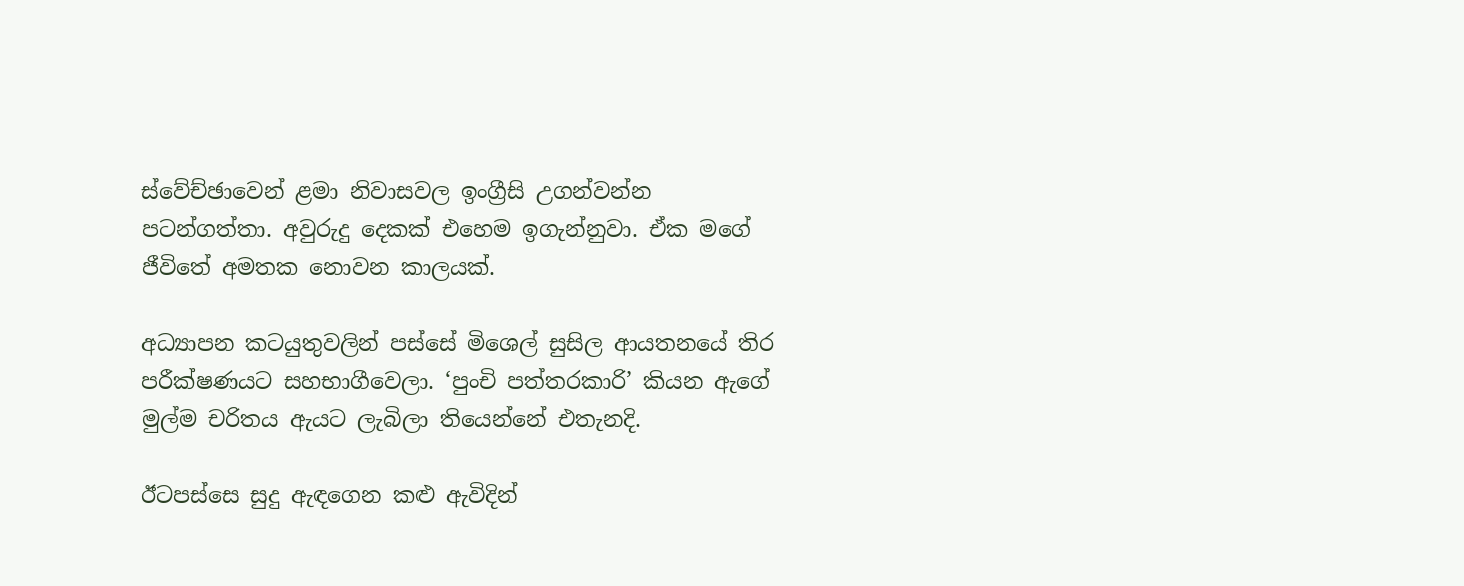ස්වේච්ඡාවෙන් ළමා නිවාසවල ඉංග්‍රීසි උගන්වන්න පටන්ගත්තා. අවුරුදු දෙකක් එහෙම ඉගැන්නුවා. ඒක මගේ ජීවිතේ අමතක නොවන කාලයක්.

අධ්‍යාපන කටයුතුවලින් පස්සේ මිශෙල් සුසිල ආයතනයේ තිර පරීක්ෂණයට සහභාගීවෙලා. ‘පුංචි පත්තරකාරි’ කියන ඇගේ මුල්ම චරිතය ඇයට ලැබිලා තියෙන්නේ එතැනදි.

ඊටපස්සෙ සුදු ඇඳගෙන කළු ඇවිදින්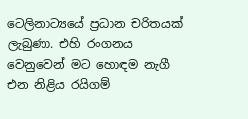ටෙලිනාට්‍යයේ ප්‍රධාන චරිතයක් ලැබුණා. එහි රංගනය වෙනුවෙන් මට හොඳම නැගී එන නිළිය රයිගම්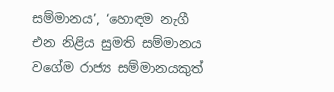සම්මානය’, ‘හොඳම නැගී එන නිළිය සුමති සම්මානය වගේම රාජ්‍ය සම්මානයකුත්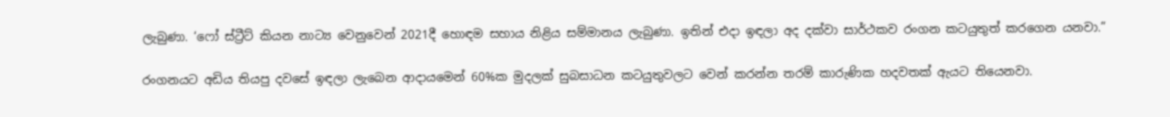ලැබුණා. ‘ෆෝ ස්ට්‍රීට් කියන නාට්‍ය වෙනුවෙන් 2021දී හොඳම සහාය නිළිය සම්මානය ලැබුණා. ඉතින් එදා ඉඳලා අද දක්වා සාර්ථකව රංගන කටයුතුත් කරගෙන යනවා.”

රංගනයට අඩිය තියපු දවසේ ඉඳලා ලැබෙන ආදායමෙන් 60%ක මුදලක් සුබසාධන කටයුතුවලට වෙන් කරන්න තරම් කාරුණික හදවතක් ඇයට තියෙනවා.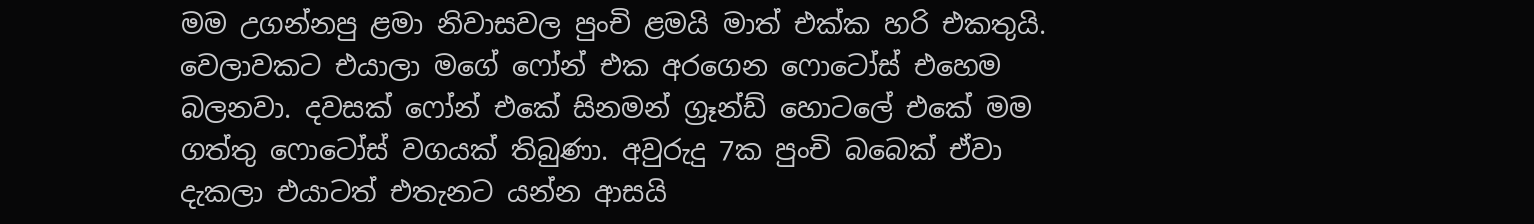මම උගන්නපු ළමා නිවාසවල පුංචි ළමයි මාත් එක්ක හරි එකතුයි. වෙලාවකට එයාලා මගේ ෆෝන් එක අරගෙන ෆොටෝස් එහෙම බලනවා. දවසක් ෆෝන් එකේ සිනමන් ග්‍රෑන්ඩ් හොටලේ එකේ මම ගත්තු ෆොටෝස් වගයක් තිබුණා. අවුරුදු 7ක පුංචි බබෙක් ඒවා දැකලා එයාටත් එතැනට යන්න ආසයි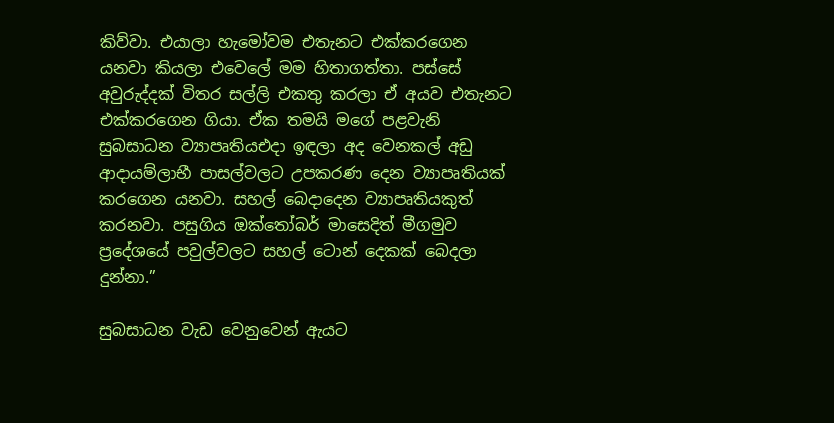කිව්වා. එයාලා හැමෝවම එතැනට එක්කරගෙන යනවා කියලා එවෙලේ මම හිතාගත්තා. පස්සේ අවුරුද්දක් විතර සල්ලි එකතු කරලා ඒ අයව එතැනට එක්කරගෙන ගියා. ඒක තමයි මගේ පළවැනි සුබසාධන ව්‍යාපෘතියඑදා ඉඳලා අද වෙනකල් අඩු ආදායම්ලාභී පාසල්වලට උපකරණ දෙන ව්‍යාපෘතියක් කරගෙන යනවා. සහල් බෙදාදෙන ව්‍යාපෘතියකුත් කරනවා. පසුගිය ඔක්තෝබර් මාසෙදිත් මීගමුව ප්‍රදේශයේ පවුල්වලට සහල් ටොන් දෙකක් බෙදලා දුන්නා.”

සුබසාධන වැඩ වෙනුවෙන් ඇයට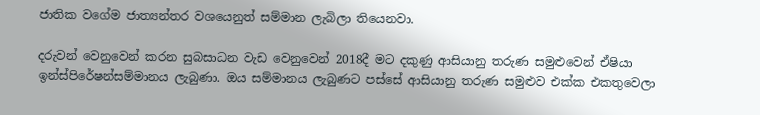ජාතික වගේම ජාත්‍යන්තර වශයෙනුත් සම්මාන ලැබිලා තියෙනවා.

දරුවන් වෙනුවෙන් කරන සුබසාධන වැඩ වෙනුවෙන් 2018දී මට දකුණු ආසියානු තරුණ සමුළුවෙන් ඒෂියා ඉන්ස්පිරේෂන්සම්මානය ලැබුණා. ඔය සම්මානය ලැබුණට පස්සේ ආසියානු තරුණ සමුළුව එක්ක එකතුවෙලා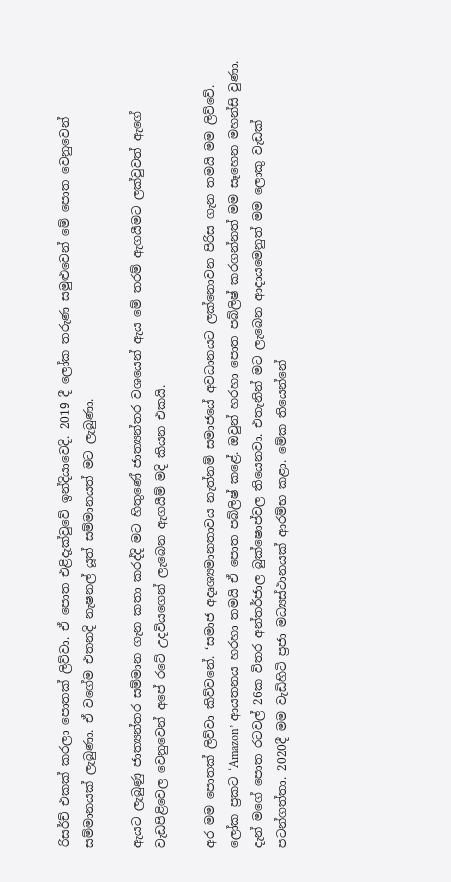රිසර්ච් එකක් කරලා පොතක් ලිව්වා. ඒ පොත එළිදැක්වුවේ ඉන්දියාවෙදි. 2019 දී ලෝක තරුණ සමුළුවෙන් මේ පොත වෙනුවෙන් සම්මානයක් ලැබුණා. ඒ වගේම එතනදි නැෂනල් යූත් සම්මානයත් මට ලැබුණා.

ඇයට ලැබුණු ජාත්‍යන්තර සම්මාන ගැන කතා කරද්දි මට හිතුණේ ජාත්‍යන්තර වශයෙන් ඇය මේ තරම් ඇගයීමට ලක්වුවත් ඇගේ වැඩපිළිවෙල වෙනුවෙන් අපේ රටේ උදවියගෙන් ලැබෙන ඇගයීම් මදි කියන එකයි.

අර මම පොතක් ලිව්වා කිව්වනේ. ‘සමාජ අදෘශ්‍යමානතාවය නැත්නම් සමාජයේ අවධානයට ලක්නොවන පිරිස ගැන තමයි මම ලිව්වේ. ලෝක ප්‍රකට ‘Amazon’ ආයතනය හරහා තමයි ඒ පොත පබ්ලිෂ් කළේ. ඔවුන් හරහා පොත පබ්ලිෂ් කරගන්නත් මම සෑහෙන මහන්සි වුණා. දැන් මගේ පොත රටවල් 26ක විතර අන්තර්ජාල බුක්ෂොප්වල තියෙනවා. එතැනින් මට ලැබෙන ආදායමෙනුත් මම ලොකු වැඩක් පටන්ගත්තා. 2020දී මම වැඩිහිටි ප්‍රජා මධ්‍යස්ථානයක් ආරම්භ කළා. මේක තියෙන්නේ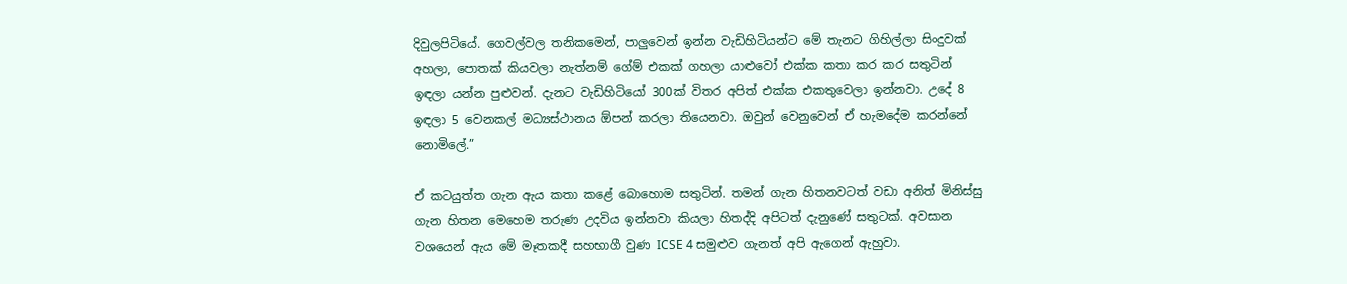දිවුලපිටියේ. ගෙවල්වල තනිකමෙන්, පාලුවෙන් ඉන්න වැඩිහිටියන්ට මේ තැනට ගිහිල්ලා සිංදුවක් අහලා, පොතක් කියවලා නැත්නම් ගේම් එකක් ගහලා යාළුවෝ එක්ක කතා කර කර සතුටින් ඉඳලා යන්න පුළුවන්. දැනට වැඩිහිටියෝ 300ක් විතර අපිත් එක්ක එකතුවෙලා ඉන්නවා. උදේ 8 ඉඳලා 5 වෙනකල් මධ්‍යස්ථානය ඕපන් කරලා තියෙනවා. ඔවුන් වෙනුවෙන් ඒ හැමදේම කරන්නේ නොමිලේ.”

ඒ කටයුත්ත ගැන ඇය කතා කළේ බොහොම සතුටින්. තමන් ගැන හිතනවටත් වඩා අනිත් මිනිස්සු ගැන හිතන මෙහෙම තරුණ උදවිය ඉන්නවා කියලා හිතද්දි අපිටත් දැනුණේ සතුටක්. අවසාන වශයෙන් ඇය මේ මෑතකදී සහභාගී වුණ ICSE 4 සමුළුව ගැනත් අපි ඇගෙන් ඇහුවා.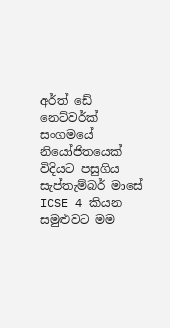අර්ත් ඩේ නෙට්වර්ක් සංගමයේ නියෝජිතයෙක් විදියට පසුගිය සැප්තැම්බර් මාසේ ICSE 4 කියන සමුළුවට මම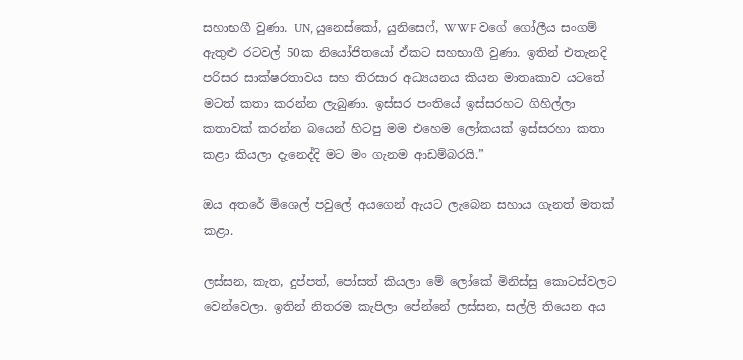සහාභගී වුණා. UN, යුනෙස්කෝ, යුනිසෙෆ්, WWF වගේ ගෝලීය සංගම් ඇතුළු රටවල් 50ක නියෝජිතයෝ ඒකට සහභාගී වුණා. ඉතින් එතැනදි පරිසර සාක්ෂරතාවය සහ තිරසාර අධ්‍යයනය කියන මාතෘකාව යටතේ මටත් කතා කරන්න ලැබුණා. ඉස්සර පංතියේ ඉස්සරහට ගිහිල්ලා කතාවක් කරන්න බයෙන් හිටපු මම එහෙම ලෝකයක් ඉස්සරහා කතා කළා කියලා දැනෙද්දි මට මං ගැනම ආඩම්බරයි.”

ඔය අතරේ මිශෙල් පවුලේ අයගෙන් ඇයට ලැබෙන සහාය ගැනත් මතක් කළා.

ලස්සන, කැත, දුප්පත්, පෝසත් කියලා මේ ලෝකේ මිනිස්සු කොටස්වලට වෙන්වෙලා. ඉතින් නිතරම කැපිලා පේන්නේ ලස්සන, සල්ලි තියෙන අය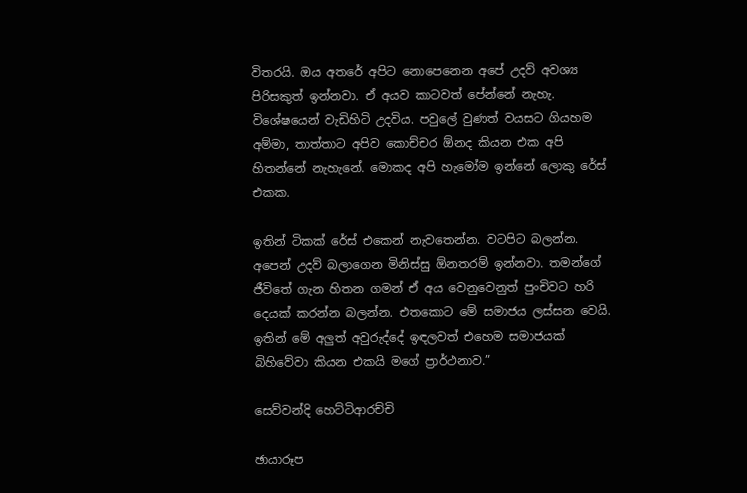විතරයි. ඔය අතරේ අපිට නොපෙනෙන අපේ උදව් අවශ්‍ය පිරිසකුත් ඉන්නවා. ඒ අයව කාටවත් පේන්නේ නැහැ. විශේෂයෙන් වැඩිහිටි උදවිය. පවුලේ වුණත් වයසට ගියහම අම්මා, තාත්තාට අපිව කොච්චර ඕනද කියන එක අපි හිතන්නේ නැහැනේ. මොකද අපි හැමෝම ඉන්නේ ලොකු රේස් එකක.

ඉතින් ටිකක් රේස් එකෙන් නැවතෙන්න. වටපිට බලන්න. අපෙන් උදව් බලාගෙන මිනිස්සු ඕනතරම් ඉන්නවා. තමන්ගේ ජීවිතේ ගැන හිතන ගමන් ඒ අය වෙනුවෙනුත් පුංචිවට හරි දෙයක් කරන්න බලන්න. එතකොට මේ සමාජය ලස්සන වෙයි. ඉතින් මේ අලුත් අවුරුද්දේ ඉඳලවත් එහෙම සමාජයක් බිහිවේවා කියන එකයි මගේ ප්‍රාර්ථනාව.”

සෙව්වන්දි හෙට්ටිආරච්චි

ඡායාරූප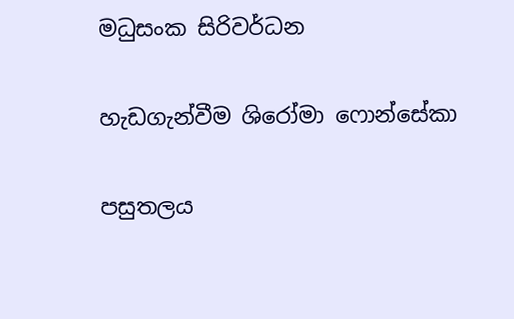මධුසංක සිරිවර්ධන

හැඩගැන්වීම ශිරෝමා ෆොන්සේකා

පසුතලය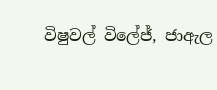විෂුවල් විලේජ්, ජාඇල